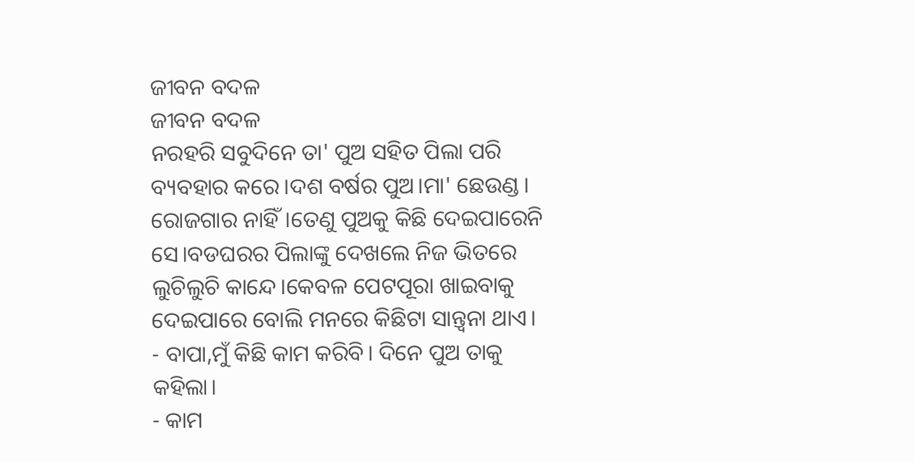ଜୀବନ ବଦଳ
ଜୀବନ ବଦଳ
ନରହରି ସବୁଦିନେ ତା' ପୁଅ ସହିତ ପିଲା ପରି ବ୍ୟବହାର କରେ।ଦଶ ବର୍ଷର ପୁଅ।ମା' ଛେଉଣ୍ଡ।
ରୋଜଗାର ନାହିଁ।ତେଣୁ ପୁଅକୁ କିଛି ଦେଇପାରେନି ସେ।ବଡଘରର ପିଲାଙ୍କୁ ଦେଖଲେ ନିଜ ଭିତରେ ଲୁଚିଲୁଚି କାନ୍ଦେ।କେବଳ ପେଟପୂରା ଖାଇବାକୁ ଦେଇପାରେ ବୋଲି ମନରେ କିଛିଟା ସାନ୍ତ୍ବନା ଥାଏ।
- ବାପା,ମୁଁ କିଛି କାମ କରିବି। ଦିନେ ପୁଅ ତାକୁ କହିଲା।
- କାମ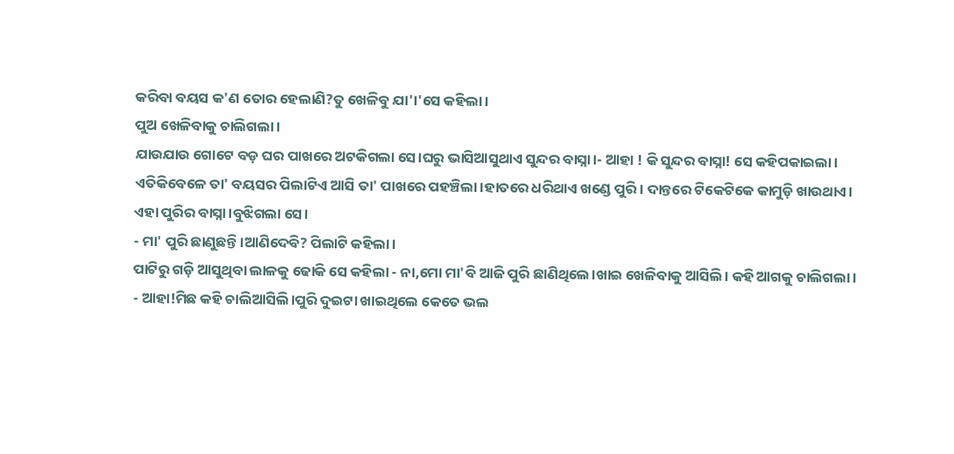କରିବା ବୟସ କ'ଣ ତୋର ହେଲାଣି?ତୁ ଖେଳିବୁ ଯା'।'ସେ କହିଲା।
ପୁଅ ଖେଳିବାକୁ ଚାଲିଗଲା।
ଯାଉଯାଉ ଗୋଟେ ବଡ଼ ଘର ପାଖରେ ଅଟକିଗଲା ସେ।ଘରୁ ଭାସିଆସୁଥାଏ ସୁନ୍ଦର ବାସ୍ନା।- ଆହା ! କି ସୁନ୍ଦର ବାସ୍ନା! ସେ କହିପକାଇଲା।
ଏତିକିବେଳେ ତା' ବୟସର ପିଲାଟିଏ ଆସି ତା' ପାଖରେ ପହଞ୍ଚିଲା।ହାତରେ ଧରିଥାଏ ଖଣ୍ଡେ ପୁରି। ଦାନ୍ତରେ ଟିକେଟିକେ କାମୁଡ଼ି ଖାଉଥାଏ।
ଏହା ପୁରିର ବାସ୍ନା।ବୁଝିଗଲା ସେ।
- ମା' ପୁରି ଛାଣୁଛନ୍ତି।ଆଣିଦେବି? ପିଲାଟି କହିଲା।
ପାଟିରୁ ଗଡ଼ି ଆସୁଥିବା ଲାଳକୁ ଢୋକି ସେ କହିଲା - ନା,ମୋ ମା'ବି ଆଜି ପୁରି ଛାଣିଥିଲେ।ଖାଇ ଖେଳିବାକୁ ଆସିଲି। କହି ଆଗକୁ ଚାଲିଗଲା।
- ଆହା!ମିଛ କହି ଚାଲିଆସିଲି।ପୁରି ଦୁଇଟା ଖାଇଥିଲେ କେତେ ଭଲ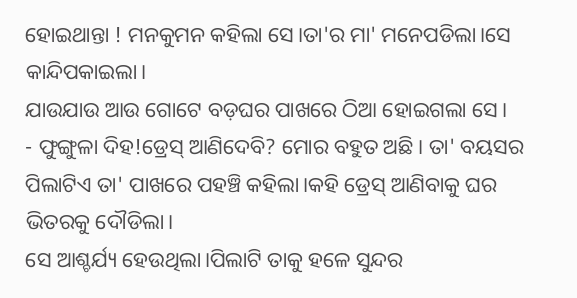ହୋଇଥାନ୍ତା ! ମନକୁମନ କହିଲା ସେ।ତା'ର ମା' ମନେପଡିଲା।ସେ କାନ୍ଦିପକାଇଲା।
ଯାଉଯାଉ ଆଉ ଗୋଟେ ବଡ଼ଘର ପାଖରେ ଠିଆ ହୋଇଗଲା ସେ।
- ଫୁଙ୍ଗୁଳା ଦିହ!ଡ୍ରେସ୍ ଆଣିଦେବି? ମୋର ବହୁତ ଅଛି। ତା' ବୟସର ପିଲାଟିଏ ତା' ପାଖରେ ପହଞ୍ଚି କହିଲା।କହି ଡ୍ରେସ୍ ଆଣିବାକୁ ଘର ଭିତରକୁ ଦୌଡିଲା।
ସେ ଆଶ୍ଚର୍ଯ୍ୟ ହେଉଥିଲା।ପିଲାଟି ତାକୁ ହଳେ ସୁନ୍ଦର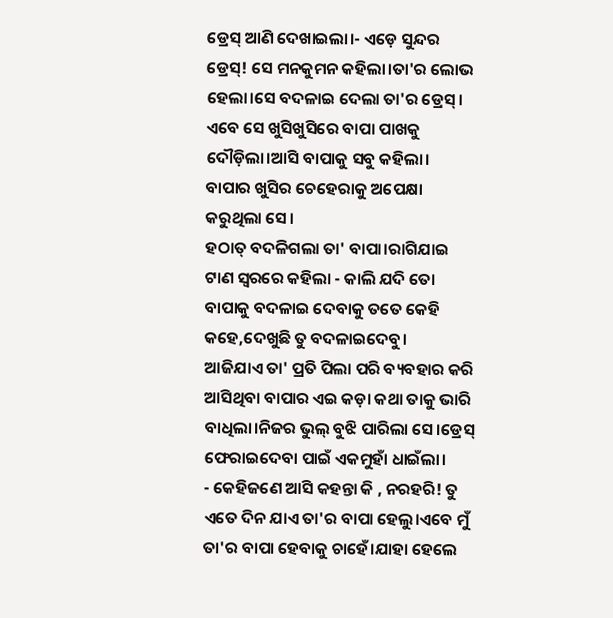ଡ୍ରେସ୍ ଆଣି ଦେଖାଇଲା।- ଏଡ଼େ ସୁନ୍ଦର ଡ୍ରେସ୍! ସେ ମନକୁମନ କହିଲା।ତା'ର ଲୋଭ ହେଲା।ସେ ବଦଳାଇ ଦେଲା ତା'ର ଡ୍ରେସ୍।
ଏବେ ସେ ଖୁସିଖୁସିରେ ବାପା ପାଖକୁ ଦୌଡ଼ିଲା।ଆସି ବାପାକୁ ସବୁ କହିଲା।
ବାପାର ଖୁସିର ଚେହେରାକୁ ଅପେକ୍ଷା କରୁଥିଲା ସେ।
ହଠାତ୍ ବଦଳିଗଲା ତା' ବାପା।ରାଗିଯାଇ ଟାଣ ସ୍ବରରେ କହିଲା - କାଲି ଯଦି ତୋ ବାପାକୁ ବଦଳାଇ ଦେବାକୁ ତତେ କେହି କହେ,ଦେଖୁଛି ତୁ ବଦଳାଇଦେବୁ।
ଆଜିଯାଏ ତା' ପ୍ରତି ପିଲା ପରି ବ୍ୟବହାର କରି ଆସିଥିବା ବାପାର ଏଇ କଡ଼ା କଥା ତାକୁ ଭାରି ବାଧିଲା।ନିଜର ଭୁଲ୍ ବୁଝି ପାରିଲା ସେ।ଡ୍ରେସ୍ ଫେରାଇଦେବା ପାଇଁ ଏକମୁହାଁ ଧାଇଁଲା।
- କେହିଜଣେ ଆସି କହନ୍ତା କି , ନରହରି! ତୁ ଏତେ ଦିନ ଯାଏ ତା'ର ବାପା ହେଲୁ।ଏବେ ମୁଁ ତା'ର ବାପା ହେବାକୁ ଚାହେଁ।ଯାହା ହେଲେ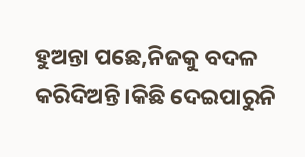ହୁଅନ୍ତା ପଛେ,ନିଜକୁ ବଦଳ କରିଦିଅନ୍ତି।କିଛି ଦେଇପାରୁନି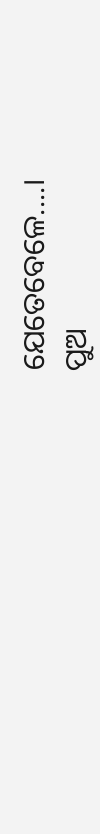ଯେତେବେଳେ....।
ପୁଅ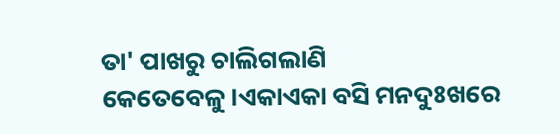ତା' ପାଖରୁ ଚାଲିଗଲାଣି କେତେବେଳୁ।ଏକାଏକା ବସି ମନଦୁଃଖରେ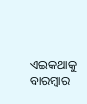ଏଇକଥାକୁ ବାରମ୍ବାର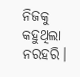ନିଜକୁ କହୁଥିଲା ନରହରି।